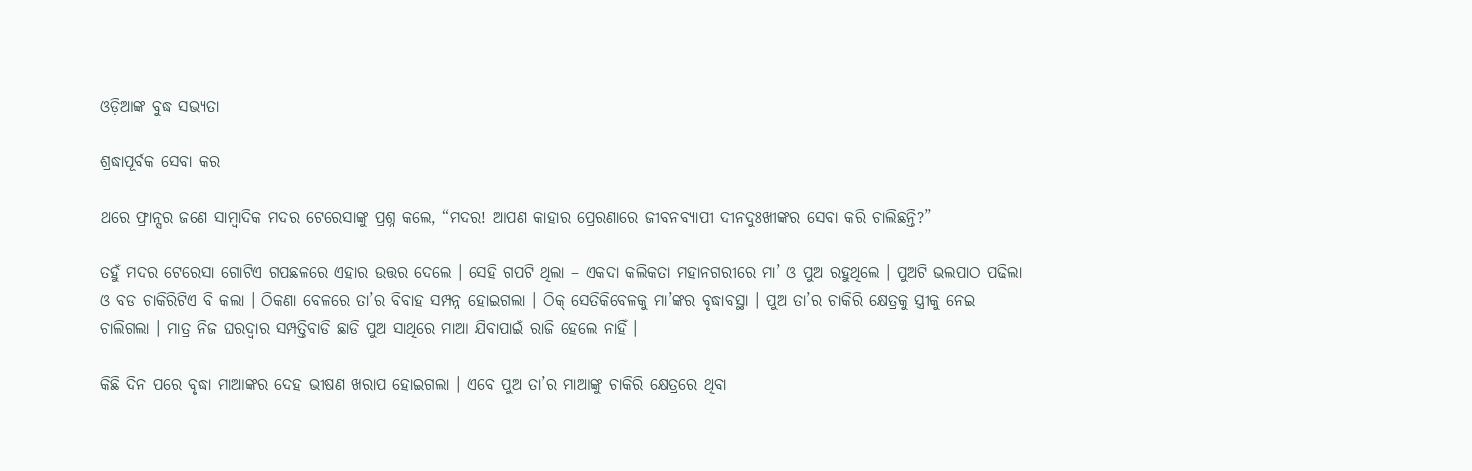ଓଡ଼ିଆଙ୍କ ବୁଦ୍ଧ ସଭ୍ୟତା

ଶ୍ରଦ୍ଧାପୂର୍ବକ ସେବା କର

ଥରେ ଫ୍ରାନ୍ସର ଜଣେ ସାମ୍ବାଦିକ ମଦର ଟେରେସାଙ୍କୁ ପ୍ରଶ୍ନ କଲେ, “ମଦର! ଆପଣ କାହାର ପ୍ରେରଣାରେ ଜୀବନବ୍ୟାପୀ ଦୀନଦୁଃଖୀଙ୍କର ସେବା କରି ଚାଲିଛନ୍ତି?”

ତହୁଁ ମଦର ଟେରେସା ଗୋଟିଏ ଗପଛଳରେ ଏହାର ଉତ୍ତର ଦେଲେ । ସେହି ଗପଟି ଥିଲା – ଏକଦା କଲିକତା ମହାନଗରୀରେ ମା’ ଓ ପୁଅ ରହୁଥିଲେ । ପୁଅଟି ଭଲପାଠ ପଢିଲା ଓ ବଡ ଚାକିରିଟିଏ ବି କଲା । ଠିକଣା ବେଳରେ ତା’ର ବିବାହ ସମ୍ପନ୍ନ ହୋଇଗଲା । ଠିକ୍ ସେତିକିବେଳକୁ ମା’ଙ୍କର ବୃଦ୍ଧାବସ୍ଥା । ପୁଅ ତା’ର ଚାକିରି କ୍ଷେତ୍ରକୁ ସ୍ତ୍ରୀକୁ ନେଇ ଚାଲିଗଲା । ମାତ୍ର ନିଜ ଘରଦ୍ୱାର ସମ୍ପତ୍ତିବାଡି ଛାଡି ପୁଅ ସାଥିରେ ମାଆ ଯିବାପାଇଁ ରାଜି ହେଲେ ନାହିଁ ।

କିଛି ଦିନ ପରେ ବୃଦ୍ଧା ମାଆଙ୍କର ଦେହ ଭୀଷଣ ଖରାପ ହୋଇଗଲା । ଏବେ ପୁଅ ତା’ର ମାଆଙ୍କୁ ଚାକିରି କ୍ଷେତ୍ରରେ ଥିବା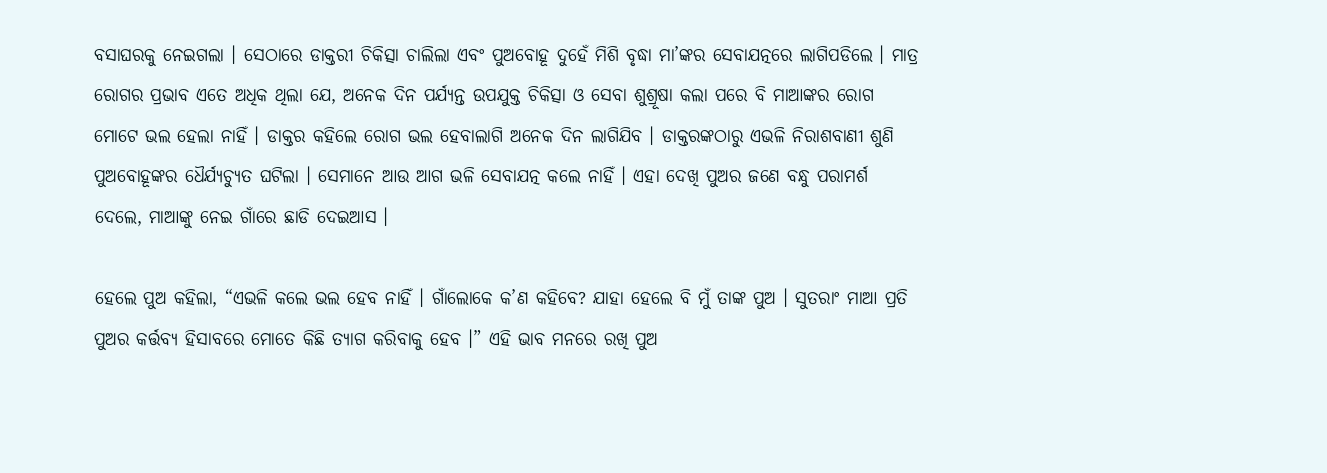ବସାଘରକୁ ନେଇଗଲା । ସେଠାରେ ଡାକ୍ତରୀ ଚିକିତ୍ସା ଚାଲିଲା ଏବଂ ପୁଅବୋହୂ ଦୁହେଁ ମିଶି ବୃଦ୍ଧା ମା’ଙ୍କର ସେବାଯତ୍ନରେ ଲାଗିପଡିଲେ । ମାତ୍ର ରୋଗର ପ୍ରଭାବ ଏତେ ଅଧିକ ଥିଲା ଯେ, ଅନେକ ଦିନ ପର୍ଯ୍ୟନ୍ତ ଉପଯୁକ୍ତ ଚିକିତ୍ସା ଓ ସେବା ଶୁଶ୍ରୂଷା କଲା ପରେ ବି ମାଆଙ୍କର ରୋଗ ମୋଟେ ଭଲ ହେଲା ନାହିଁ । ଡାକ୍ତର କହିଲେ ରୋଗ ଭଲ ହେବାଲାଗି ଅନେକ ଦିନ ଲାଗିଯିବ । ଡାକ୍ତରଙ୍କଠାରୁ ଏଭଳି ନିରାଶବାଣୀ ଶୁଣି ପୁଅବୋହୂଙ୍କର ଧୈର୍ଯ୍ୟଚ୍ୟୁତ ଘଟିଲା । ସେମାନେ ଆଉ ଆଗ ଭଳି ସେବାଯତ୍ନ କଲେ ନାହିଁ । ଏହା ଦେଖି ପୁଅର ଜଣେ ବନ୍ଧୁ ପରାମର୍ଶ ଦେଲେ, ମାଆଙ୍କୁ ନେଇ ଗାଁରେ ଛାଡି ଦେଇଆସ ।

ହେଲେ ପୁଅ କହିଲା, “ଏଭଳି କଲେ ଭଲ ହେବ ନାହିଁ । ଗାଁଲୋକେ କ’ଣ କହିବେ? ଯାହା ହେଲେ ବି ମୁଁ ତାଙ୍କ ପୁଅ । ସୁତରାଂ ମାଆ ପ୍ରତି ପୁଅର କର୍ତ୍ତବ୍ୟ ହିସାବରେ ମୋତେ କିଛି ତ୍ୟାଗ କରିବାକୁ ହେବ ।” ଏହି ଭାବ ମନରେ ରଖି ପୁଅ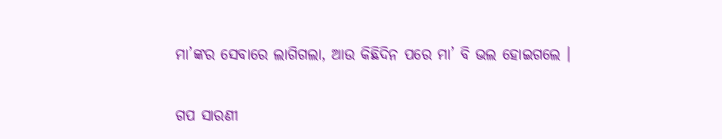ମା’ଙ୍କର ସେବାରେ ଲାଗିଗଲା, ଆଉ କିଛିଦିନ ପରେ ମା’ ବି ଭଲ ହୋଇଗଲେ ।


ଗପ ସାରଣୀ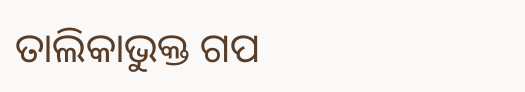ତାଲିକାଭୁକ୍ତ ଗପ